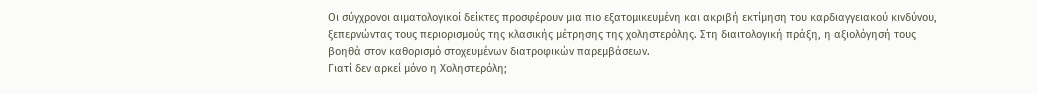Οι σύγχρονοι αιματολογικοί δείκτες προσφέρουν μια πιο εξατομικευμένη και ακριβή εκτίμηση του καρδιαγγειακού κινδύνου, ξεπερνώντας τους περιορισμούς της κλασικής μέτρησης της χοληστερόλης. Στη διαιτολογική πράξη, η αξιολόγησή τους βοηθά στον καθορισμό στοχευμένων διατροφικών παρεμβάσεων.
Γιατί δεν αρκεί μόνο η Xοληστερόλη;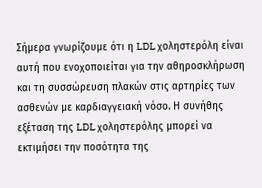Σήμερα γνωρίζουμε ότι η LDL χοληστερόλη είναι αυτή που ενοχοποιείται για την αθηροσκλήρωση και τη συσσώρευση πλακών στις αρτηρίες των ασθενών με καρδιαγγειακή νόσο. Η συνήθης εξέταση της LDL χοληστερόλης μπορεί να εκτιμήσει την ποσότητα της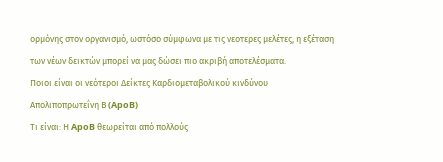ορμόνης στον οργανισμό, ωστόσο σύμφωνα με τις νεοτερες μελέτες, η εξέταση των νέων δεικτών μπορεί να μας δώσει πιο ακριβή αποτελέσματα.
Ποιοι είναι οι νεότεροι Δείκτες Καρδιομεταβολικού κινδύνου
Απολιποπρωτεΐνη Β (ApoB)
Τι είναι: Η ApoB θεωρείται από πολλούς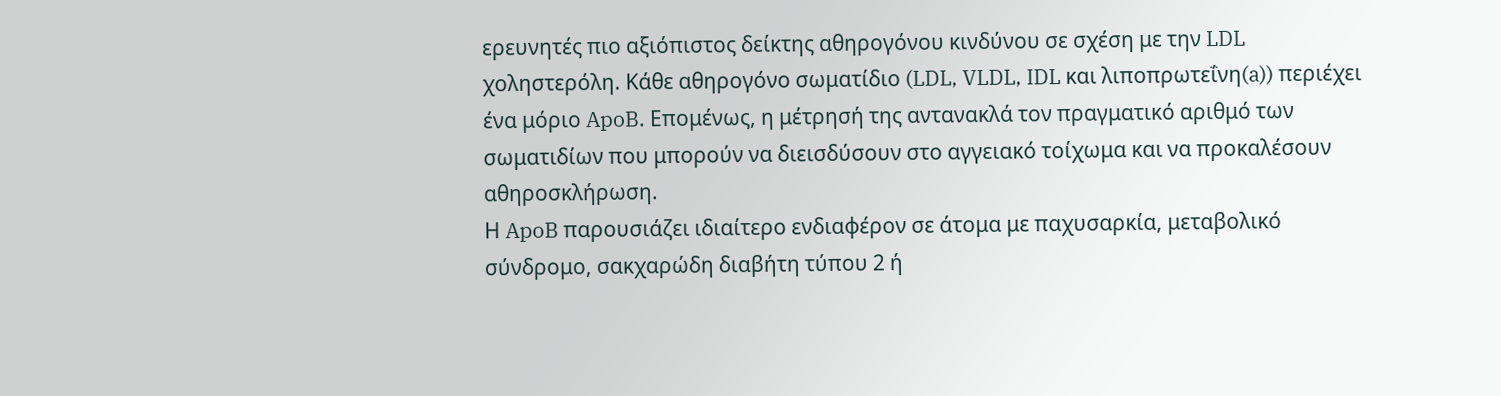ερευνητές πιο αξιόπιστος δείκτης αθηρογόνου κινδύνου σε σχέση με την LDL χοληστερόλη. Κάθε αθηρογόνο σωματίδιο (LDL, VLDL, IDL και λιποπρωτεΐνη(a)) περιέχει ένα μόριο ApoB. Επομένως, η μέτρησή της αντανακλά τον πραγματικό αριθμό των σωματιδίων που μπορούν να διεισδύσουν στο αγγειακό τοίχωμα και να προκαλέσουν αθηροσκλήρωση.
Η ApoB παρουσιάζει ιδιαίτερο ενδιαφέρον σε άτομα με παχυσαρκία, μεταβολικό σύνδρομο, σακχαρώδη διαβήτη τύπου 2 ή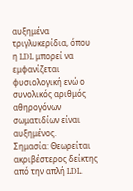αυξημένα τριγλυκερίδια, όπου η LDL μπορεί να εμφανίζεται φυσιολογική ενώ ο συνολικός αριθμός αθηρογόνων σωματιδίων είναι αυξημένος.
Σημασία: Θεωρείται ακριβέστερος δείκτης από την απλή LDL.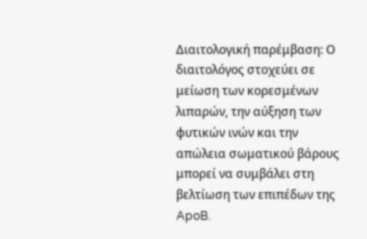Διαιτολογική παρέμβαση: Ο διαιτολόγος στοχεύει σε μείωση των κορεσμένων λιπαρών, την αύξηση των φυτικών ινών και την απώλεια σωματικού βάρους μπορεί να συμβάλει στη βελτίωση των επιπέδων της ApoB.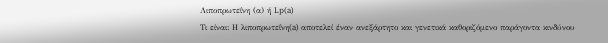Λιποπρωτεΐνη (α) ή Lp(a)
Τι είναι: Η λιποπρωτεΐνη(a) αποτελεί έναν ανεξάρτητο και γενετικά καθοριζόμενο παράγοντα κινδύνου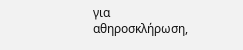για αθηροσκλήρωση,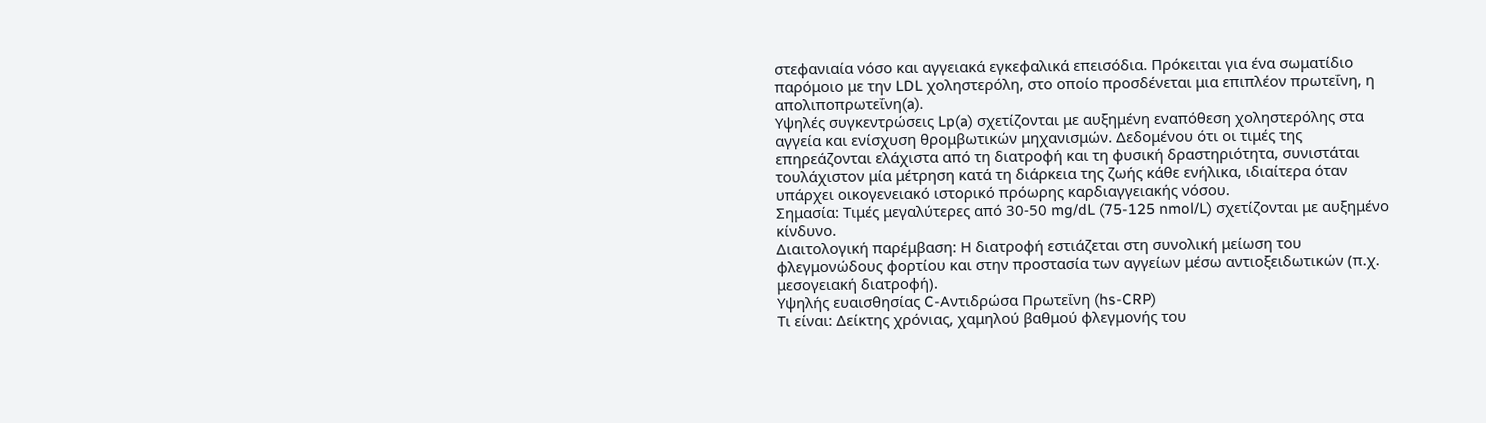στεφανιαία νόσο και αγγειακά εγκεφαλικά επεισόδια. Πρόκειται για ένα σωματίδιο παρόμοιο με την LDL χοληστερόλη, στο οποίο προσδένεται μια επιπλέον πρωτεΐνη, η απολιποπρωτεΐνη(a).
Υψηλές συγκεντρώσεις Lp(a) σχετίζονται με αυξημένη εναπόθεση χοληστερόλης στα αγγεία και ενίσχυση θρομβωτικών μηχανισμών. Δεδομένου ότι οι τιμές της επηρεάζονται ελάχιστα από τη διατροφή και τη φυσική δραστηριότητα, συνιστάται τουλάχιστον μία μέτρηση κατά τη διάρκεια της ζωής κάθε ενήλικα, ιδιαίτερα όταν υπάρχει οικογενειακό ιστορικό πρόωρης καρδιαγγειακής νόσου.
Σημασία: Τιμές μεγαλύτερες από 30-50 mg/dL (75-125 nmol/L) σχετίζονται με αυξημένο κίνδυνο.
Διαιτολογική παρέμβαση: Η διατροφή εστιάζεται στη συνολική μείωση του φλεγμονώδους φορτίου και στην προστασία των αγγείων μέσω αντιοξειδωτικών (π.χ. μεσογειακή διατροφή).
Υψηλής ευαισθησίας C-Αντιδρώσα Πρωτεΐνη (hs-CRP)
Τι είναι: Δείκτης χρόνιας, χαμηλού βαθμού φλεγμονής του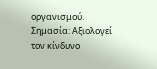οργανισμού.
Σημασία: Αξιολογεί τον κίνδυνο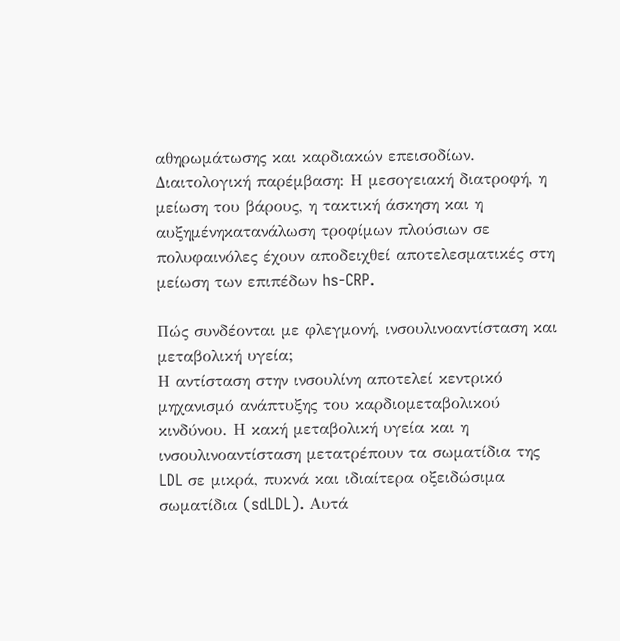αθηρωμάτωσης και καρδιακών επεισοδίων.
Διαιτολογική παρέμβαση: Η μεσογειακή διατροφή, η μείωση του βάρους, η τακτική άσκηση και η αυξημένηκατανάλωση τροφίμων πλούσιων σε πολυφαινόλες έχουν αποδειχθεί αποτελεσματικές στη μείωση των επιπέδων hs-CRP.

Πώς συνδέονται με φλεγμονή, ινσουλινοαντίσταση και μεταβολική υγεία;
Η αντίσταση στην ινσουλίνη αποτελεί κεντρικό μηχανισμό ανάπτυξης του καρδιομεταβολικού κινδύνου. Η κακή μεταβολική υγεία και η ινσουλινοαντίσταση μετατρέπουν τα σωματίδια της LDL σε μικρά, πυκνά και ιδιαίτερα οξειδώσιμα σωματίδια (sdLDL). Αυτά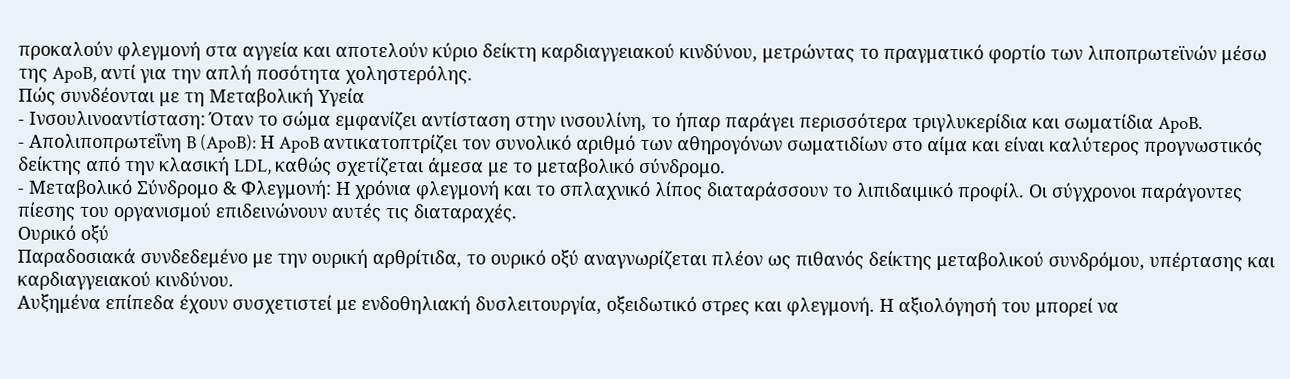προκαλούν φλεγμονή στα αγγεία και αποτελούν κύριο δείκτη καρδιαγγειακού κινδύνου, μετρώντας το πραγματικό φορτίο των λιποπρωτεϊνών μέσω της ApoB, αντί για την απλή ποσότητα χοληστερόλης.
Πώς συνδέονται με τη Μεταβολική Υγεία
- Ινσουλινοαντίσταση: Όταν το σώμα εμφανίζει αντίσταση στην ινσουλίνη, το ήπαρ παράγει περισσότερα τριγλυκερίδια και σωματίδια ApoB.
- Απολιποπρωτεΐνη B (ApoB): Η ApoB αντικατοπτρίζει τον συνολικό αριθμό των αθηρογόνων σωματιδίων στο αίμα και είναι καλύτερος προγνωστικός δείκτης από την κλασική LDL, καθώς σχετίζεται άμεσα με το μεταβολικό σύνδρομο.
- Μεταβολικό Σύνδρομο & Φλεγμονή: Η χρόνια φλεγμονή και το σπλαχνικό λίπος διαταράσσουν το λιπιδαιμικό προφίλ. Οι σύγχρονοι παράγοντες πίεσης του οργανισμού επιδεινώνουν αυτές τις διαταραχές.
Ουρικό οξύ
Παραδοσιακά συνδεδεμένο με την ουρική αρθρίτιδα, το ουρικό οξύ αναγνωρίζεται πλέον ως πιθανός δείκτης μεταβολικού συνδρόμου, υπέρτασης και καρδιαγγειακού κινδύνου.
Αυξημένα επίπεδα έχουν συσχετιστεί με ενδοθηλιακή δυσλειτουργία, οξειδωτικό στρες και φλεγμονή. Η αξιολόγησή του μπορεί να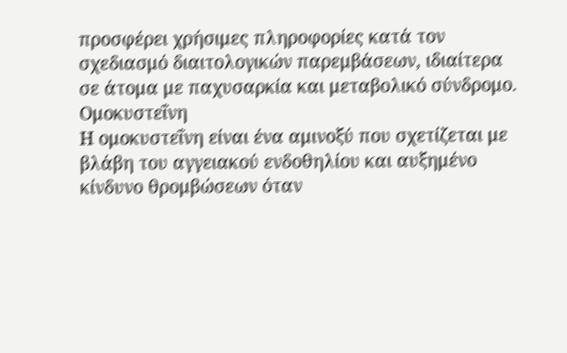προσφέρει χρήσιμες πληροφορίες κατά τον σχεδιασμό διαιτολογικών παρεμβάσεων, ιδιαίτερα σε άτομα με παχυσαρκία και μεταβολικό σύνδρομο.
Ομοκυστεΐνη
Η ομοκυστεΐνη είναι ένα αμινοξύ που σχετίζεται με βλάβη του αγγειακού ενδοθηλίου και αυξημένο κίνδυνο θρομβώσεων όταν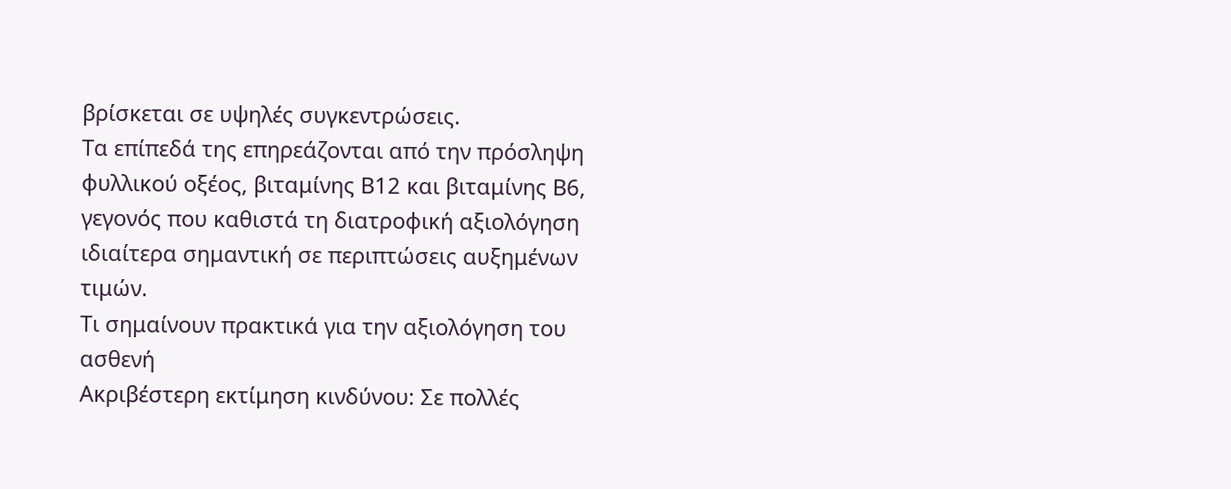βρίσκεται σε υψηλές συγκεντρώσεις.
Τα επίπεδά της επηρεάζονται από την πρόσληψη φυλλικού οξέος, βιταμίνης Β12 και βιταμίνης Β6, γεγονός που καθιστά τη διατροφική αξιολόγηση ιδιαίτερα σημαντική σε περιπτώσεις αυξημένων τιμών.
Τι σημαίνουν πρακτικά για την αξιολόγηση του ασθενή
Ακριβέστερη εκτίμηση κινδύνου: Σε πολλές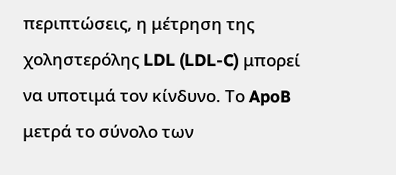περιπτώσεις, η μέτρηση της χοληστερόλης LDL (LDL-C) μπορεί να υποτιμά τον κίνδυνο. Το ApoB μετρά το σύνολο των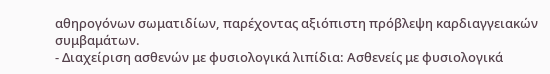αθηρογόνων σωματιδίων, παρέχοντας αξιόπιστη πρόβλεψη καρδιαγγειακών συμβαμάτων.
- Διαχείριση ασθενών με φυσιολογικά λιπίδια: Ασθενείς με φυσιολογικά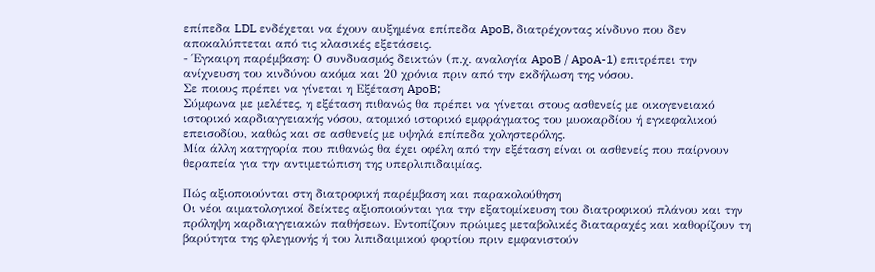επίπεδα LDL ενδέχεται να έχουν αυξημένα επίπεδα ApoB, διατρέχοντας κίνδυνο που δεν αποκαλύπτεται από τις κλασικές εξετάσεις.
- Έγκαιρη παρέμβαση: Ο συνδυασμός δεικτών (π.χ. αναλογία ApoB / ApoA-1) επιτρέπει την ανίχνευση του κινδύνου ακόμα και 20 χρόνια πριν από την εκδήλωση της νόσου.
Σε ποιους πρέπει να γίνεται η Εξέταση ApoB;
Σύμφωνα με μελέτες, η εξέταση πιθανώς θα πρέπει να γίνεται στους ασθενείς με οικογενειακό ιστορικό καρδιαγγειακής νόσου, ατομικό ιστορικό εμφράγματος του μυοκαρδίου ή εγκεφαλικού επεισοδίου, καθώς και σε ασθενείς με υψηλά επίπεδα χοληστερόλης.
Μία άλλη κατηγορία που πιθανώς θα έχει οφέλη από την εξέταση είναι οι ασθενείς που παίρνουν θεραπεία για την αντιμετώπιση της υπερλιπιδαιμίας.

Πώς αξιοποιούνται στη διατροφική παρέμβαση και παρακολούθηση
Οι νέοι αιματολογικοί δείκτες αξιοποιούνται για την εξατομίκευση του διατροφικού πλάνου και την πρόληψη καρδιαγγειακών παθήσεων. Εντοπίζουν πρώιμες μεταβολικές διαταραχές και καθορίζουν τη βαρύτητα της φλεγμονής ή του λιπιδαιμικού φορτίου πριν εμφανιστούν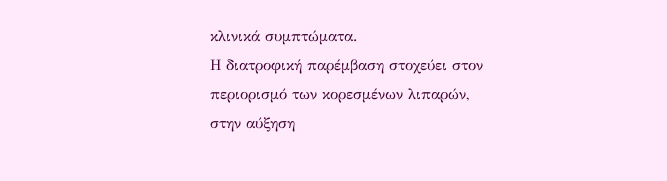κλινικά συμπτώματα.
Η διατροφική παρέμβαση στοχεύει στον περιορισμό των κορεσμένων λιπαρών, στην αύξηση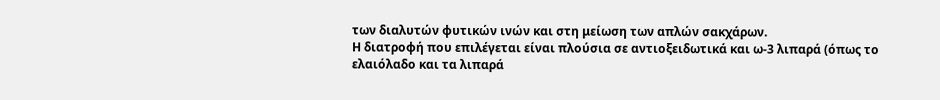των διαλυτών φυτικών ινών και στη μείωση των απλών σακχάρων.
Η διατροφή που επιλέγεται είναι πλούσια σε αντιοξειδωτικά και ω-3 λιπαρά (όπως το ελαιόλαδο και τα λιπαρά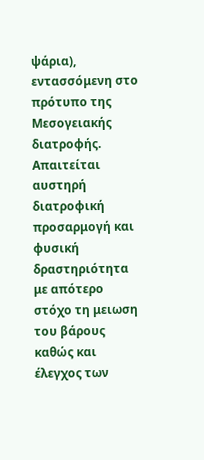ψάρια), εντασσόμενη στο πρότυπο της Μεσογειακής διατροφής.
Απαιτείται αυστηρή διατροφική προσαρμογή και φυσική δραστηριότητα με απότερο στόχο τη μειωση του βάρους καθώς και έλεγχος των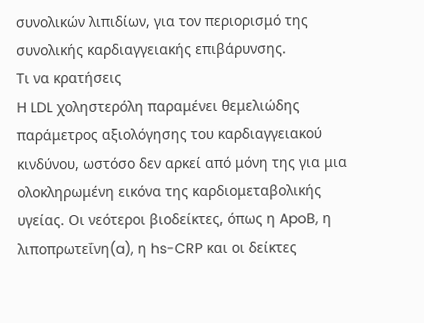συνολικών λιπιδίων, για τον περιορισμό της συνολικής καρδιαγγειακής επιβάρυνσης.
Τι να κρατήσεις
Η LDL χοληστερόλη παραμένει θεμελιώδης παράμετρος αξιολόγησης του καρδιαγγειακού κινδύνου, ωστόσο δεν αρκεί από μόνη της για μια ολοκληρωμένη εικόνα της καρδιομεταβολικής υγείας. Οι νεότεροι βιοδείκτες, όπως η ApoB, η λιποπρωτεΐνη(a), η hs-CRP και οι δείκτες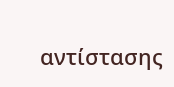αντίστασης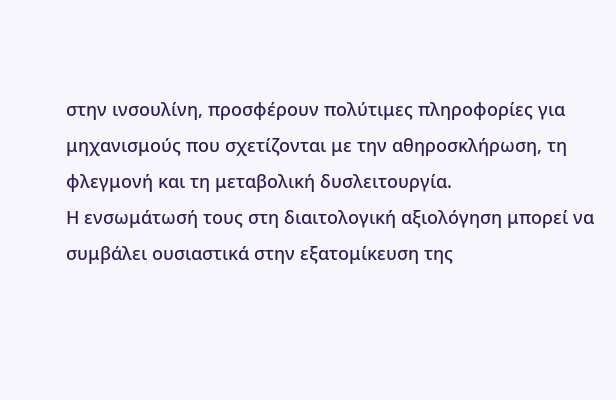στην ινσουλίνη, προσφέρουν πολύτιμες πληροφορίες για μηχανισμούς που σχετίζονται με την αθηροσκλήρωση, τη φλεγμονή και τη μεταβολική δυσλειτουργία.
Η ενσωμάτωσή τους στη διαιτολογική αξιολόγηση μπορεί να συμβάλει ουσιαστικά στην εξατομίκευση της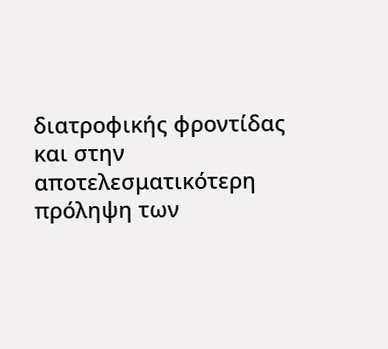διατροφικής φροντίδας και στην αποτελεσματικότερη πρόληψη των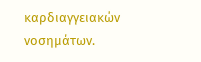καρδιαγγειακών νοσημάτων.